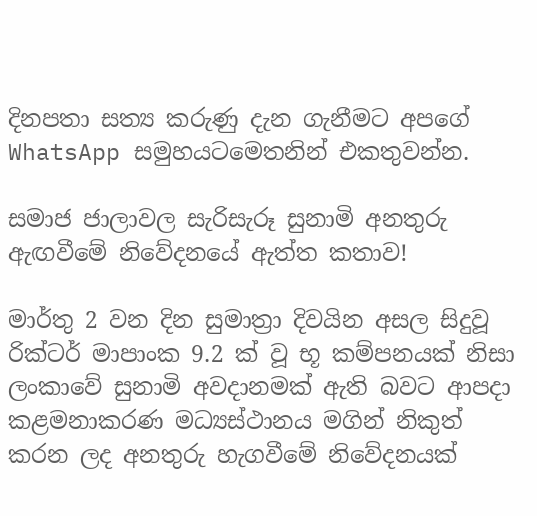දිනපතා සත්‍ය කරුණු දැන ගැනීමට අපගේ WhatsApp සමුහයටමෙතනින් එකතුවන්න.

සමාජ ජාලාවල සැරිසැරූ සුනාමි අනතුරු ඇඟවීමේ නිවේදනයේ ඇත්ත කතාව!

මාර්තු 2 වන දින සුමාත්‍රා දිවයින අසල සිදුවූ රික්ටර් මාපාංක 9.2 ක් වූ භූ කම්පනයක් නිසා ලංකාවේ සුනාමි අවදානමක් ඇති බවට ආපදා කළමනාකරණ මධ්‍යස්ථානය මගින් නිකුත් කරන ලද අනතුරු හැගවීමේ නිවේදනයක්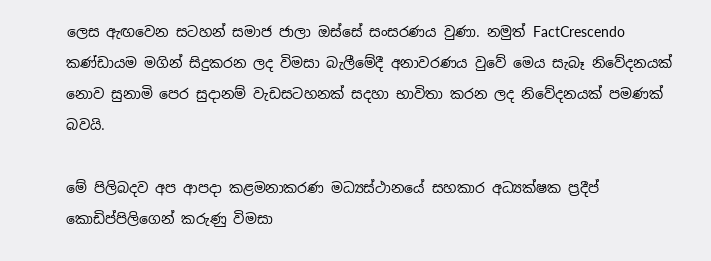ලෙස ඇඟවෙන සටහන් සමාජ ජාලා ඔස්සේ සංසරණය වුණා. නමුත් FactCrescendo කණ්ඩායම මගින් සිදුකරන ලද විමසා බැලීමේදී අනාවරණය වුවේ මෙය සැබෑ නිවේදනයක් නොව සුනාමි පෙර සුදානම් වැඩසටහනක් සදහා භාවිතා කරන ලද නිවේදනයක් පමණක් බවයි.

මේ පිලිබදව අප ආපදා කළමනාකරණ මධ්‍යස්ථානයේ සහකාර අධ්‍යක්ෂක ප්‍රදීප් කොඩිප්පිලිගෙන් කරුණු විමසා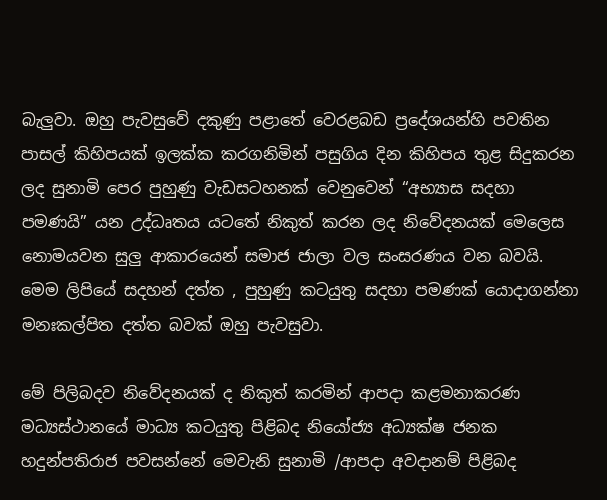බැලුවා. ඔහු පැවසුවේ දකුණු පළාතේ වෙරළබඩ ප්‍රදේශයන්හි පවතින පාසල් කිහිපයක් ඉලක්ක කරගනිමින් පසුගිය දින කිහිපය තුළ සිදුකරන ලද සුනාමි පෙර පුහුණු වැඩසටහනක් වෙනුවෙන් “අභ්‍යාස සදහා පමණයි” යන උද්ධෘතය යටතේ නිකුත් කරන ලද නිවේදනයක් මෙලෙස නොමයවන සුලු ආකාරයෙන් සමාජ ජාලා වල සංසරණය වන බවයි. මෙම ලිපියේ සදහන් දත්ත , පුහුණු කටයුතු සදහා පමණක් යොදාගන්නා මනඃකල්පිත දත්ත බවක් ඔහු පැවසුවා.

මේ පිලිබදව නිවේදනයක් ද නිකුත් කරමින් ආපදා කළමනාකරණ මධ්‍යස්ථානයේ මාධ්‍ය කටයුතු පිළිබද නියෝජ්‍ය අධ්‍යක්ෂ ජනක හදුන්පතිරාජ පවසන්නේ මෙවැනි සුනාමි /ආපදා අවදානම් පිළිබද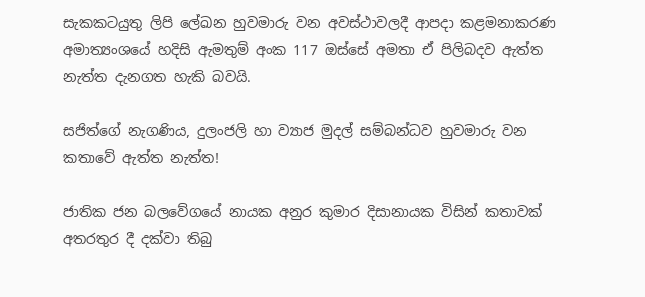සැකකටයුතු ලිපි ලේඛන හුවමාරු වන අවස්ථාවලදී ආපදා කළමනාකරණ අමාත්‍යංශයේ හදිසි ඇමතුම් අංක 117 ඔස්සේ අමතා ඒ පිලිබදව ඇත්ත නැත්ත දැනගත හැකි බවයි.

සජිත්ගේ නැගණිය, දුලංජලි හා ව්‍යාජ මුදල් සම්බන්ධව හුවමාරු වන කතාවේ ඇත්ත නැත්ත!

ජාතික ජන බලවේගයේ නායක අනුර කුමාර දිසානායක විසින් කතාවක් අතරතුර දී දක්වා තිබු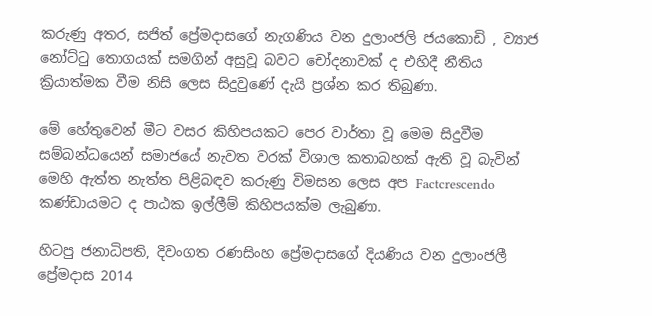කරුණු අතර, සජිත් ප්‍රේමදාසගේ නැගණිය වන දුලාංජලි ජයකොඩි , ව්‍යාජ නෝට්ටු තොගයක් සමගින් අසුවූ බවට චෝදනාවක් ද එහිදී නීතිය ක්‍රියාත්මක වීම නිසි ලෙස සිදුවුණේ දැයි ප්‍රශ්න කර තිබුණා.

මේ හේතුවෙන් මීට වසර කිහිපයකට පෙර වාර්තා වූ මෙම සිදුවීම සම්බන්ධයෙන් සමාජයේ නැවත වරක් විශාල කතාබහක් ඇති වූ බැවින් මෙහි ඇත්ත නැත්ත පිළිබඳව කරුණු විමසන ලෙස අප Factcrescendo කණ්ඩායමට ද පාඨක ඉල්ලීම් කිහිපයක්ම ලැබුණා.

හිටපු ජනාධිපති, දිවංගත රණසිංහ ප්‍රේමදාසගේ දියණිය වන දුලාංජලී ප්‍රේමදාස 2014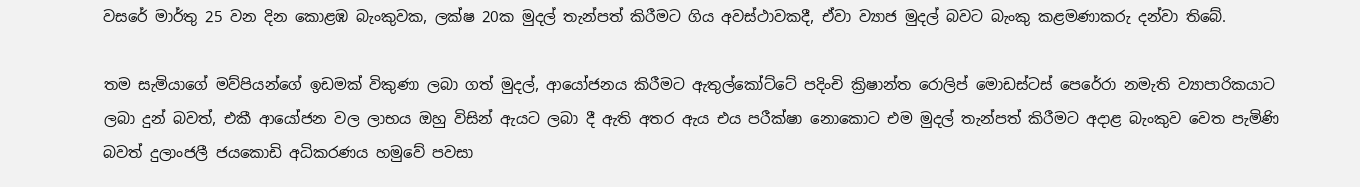වසරේ මාර්තු 25 වන දින කොළඹ බැංකුවක, ලක්ෂ 20ක මුදල් තැන්පත් කිරීමට ගිය අවස්ථාවකදී, ඒවා ව්‍යාජ මුදල් බවට බැංකු කළමණාකරු දන්වා තිබේ.

තම සැමියාගේ මව්පියන්ගේ ඉඩමක් විකුණා ලබා ගත් මුදල්, ආයෝජනය කිරීමට ඇතුල්කෝට්ටේ පදිංචි ක්‍රිෂාන්ත රොලිප් මොඩස්ටස් පෙරේරා නමැති ව්‍යාපාරිකයාට ලබා දුන් බවත්, එකී ආයෝජන වල ලාභය ඔහු විසින් ඇයට ලබා දී ඇති අතර ඇය එය පරීක්ෂා නොකොට එම මුදල් තැන්පත් කිරීමට අදාළ බැංකුව වෙත පැමිණි බවත් දුලාංජලී ජයකොඩි අධිකරණය හමුවේ පවසා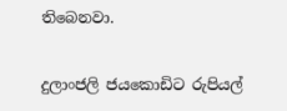තිබෙනවා.

දුලාංජලි ජයකොඩිට රුපියල්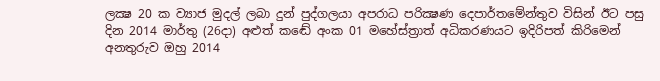ලක්‍ෂ 20 ක ව්‍යාජ මුදල් ලබා දුන් පුද්ගලයා අපරාධ පරික්‍ෂණ දෙපාර්තමේන්තුව විසින් ඊට පසු දින 2014 මාර්තු (26දා) අළුත් කඬේ අංක 01 මහේස්ත්‍රාත් අධිකරණයට ඉදිරිපත් කිරිමෙන් අනතුරුව ඔහු 2014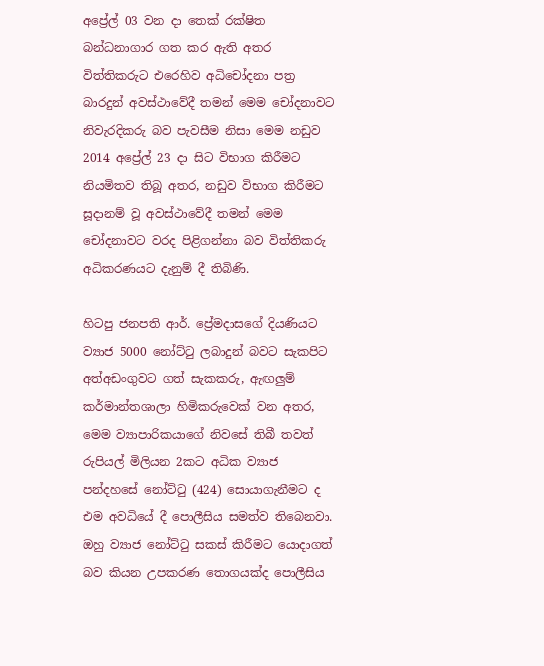අප්‍රේල් 03 වන දා තෙක් රක්ෂිත බන්ධනාගාර ගත කර ඇති අතර විත්තිකරුට එරෙහිව අධිචෝදනා පත්‍ර බාරදුන් අවස්ථාවේදී තමන් මෙම චෝදනාවට නිවැරදිකරු බව පැවසීම නිසා මෙම නඩුව 2014 අප්‍රේල් 23 දා සිට විභාග කිරීමට නියමිතව තිබූ අතර, නඩුව විභාග කිරීමට සූදානම් වූ අවස්ථාවේදී තමන් මෙම චෝදනාවට වරද පිළිගන්නා බව විත්තිකරු අධිකරණයට දැනුම් දී තිබිණි.

හිටපු ජනපති ආර්. ප්‍රේමදාසගේ දියණියට ව්‍යාජ 5000 නෝට්ටු ලබාදුන් බවට සැකපිට අත්අඩංගුවට ගත් සැකකරු, ඇඟලුම් කර්මාන්තශාලා හිමිකරුවෙක් වන අතර, මෙම ව්‍යාපාරිකයාගේ නිවසේ තිබී තවත් රුපියල් මිලියන 2කට අධික ව්‍යාජ පන්දහසේ නෝට්ටු (424) සොයාගැනීමට ද එම අවධියේ දී පොලීසිය සමත්ව තිබෙනවා. ඔහු ව්‍යාජ නෝට්ටු සකස් කිරීමට යොදාගත් බව කියන උපකරණ තොගයක්ද පොලීසිය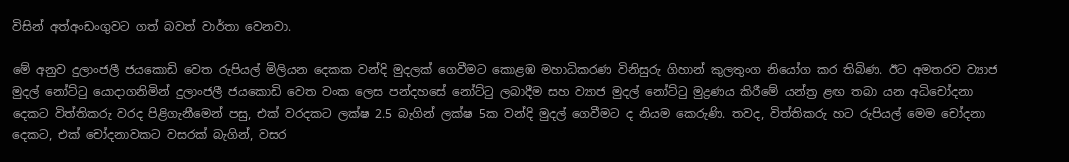විසින් අත්අංඩංගුවට ගත් බවත් වාර්තා වෙනවා.

මේ අනුව දුලාංජලී ජයකොඩි වෙත රුපියල් මිලියන දෙකක වන්දි මුදලක් ගෙවීමට කොළඹ මහාධිකරණ විනිසුරු ගිහාන් කුලතුංග නියෝග කර තිබිණ. ඊට අමතරව ව්‍යාජ මුදල් නෝට්ටු යොදාගනිමින් දුලාංජලී ජයකොඩි වෙත වංක ලෙස පන්දහසේ නෝට්ටු ලබාදීම සහ ව්‍යාජ මුදල් නෝට්ටු මුද්‍රණය කිරීමේ යන්ත්‍ර ළඟ තබා යන අධිචෝදනා දෙකට විත්තිකරු වරද පිළිගැනීමෙන් පසු, එක් වරදකට ලක්ෂ 2.5 බැගින් ලක්ෂ 5ක වන්දි මුදල් ගෙවීමට ද නියම කෙරුණි. තවද, විත්තිකරු හට රුපියල් මෙම චෝදනා දෙකට, එක් චෝදනාවකට වසරක් බැගින්, වසර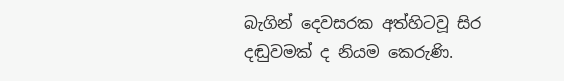බැගින් දෙවසරක අත්හිටවූ සිර දඬුවමක් ද නියම කෙරුණි.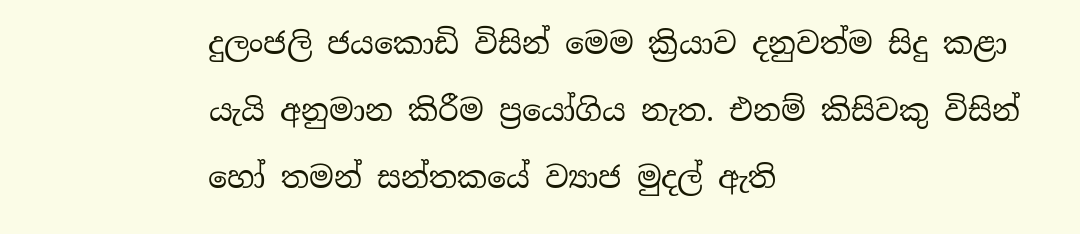දුලංජලි ජයකොඩි විසින් මෙම ක්‍රියාව දනුවත්ම සිදු කළා යැයි අනුමාන කිරීම ප්‍රයෝගිය නැත. එනම් කිසිවකු විසින් හෝ තමන් සන්තකයේ ව්‍යාජ මුදල් ඇති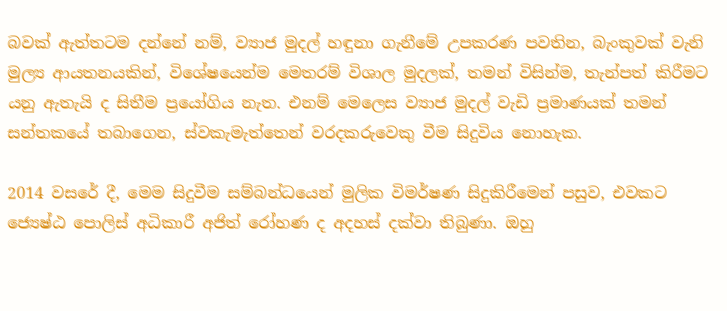බවක් ඇත්තටම දන්නේ නම්, ව්‍යාජ මුදල් හඳුනා ගැනීමේ උපකරණ පවතින, බැංකුවක් වැනි මුල්‍ය ආයතනයකින්, විශේෂයෙන්ම මෙතරම් විශාල මුදලක්, තමන් විසින්ම, තැන්පත් කිරීමට යනු ඇතැයි ද සිතීම ප්‍රයෝගිය නැත. එනම් මෙලෙස ව්‍යාජ මුදල් වැඩි ප්‍රමාණයක් තමන් සන්තකයේ තබාගෙන, ස්වකැමැත්තෙන් වරදකරුවෙකු වීම සිදුවිය නොහැක.

2014 වසරේ දී, මෙම සිදුවීම සම්බන්ධයෙන් මුලික විමර්ෂණ සිදුකිරීමෙන් පසුව, එවකට ජ්‍යෙෂ්ඨ පොලිස් අධිකාරී අජිත් රෝහණ ද අදහස් දක්වා තිබුණා. ඔහු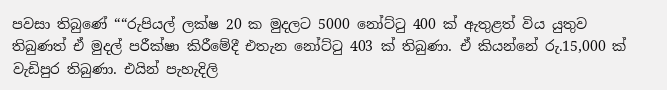පවසා තිබුණේ ““රුපියල් ලක්ෂ 20 ක මුදලට 5000 නෝට්ටු 400 ක් ඇතුළත් විය යුතුව තිබුණත් ඒ මුදල් පරීක්ෂා කිරීමේදී එතැන නෝට්ටු 403 ක් තිබුණා. ඒ කියන්නේ රු.15,000 ක් වැඩිපුර තිබුණා. එයින් පැහැදිලි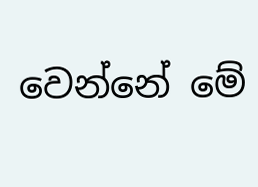වෙන්නේ මේ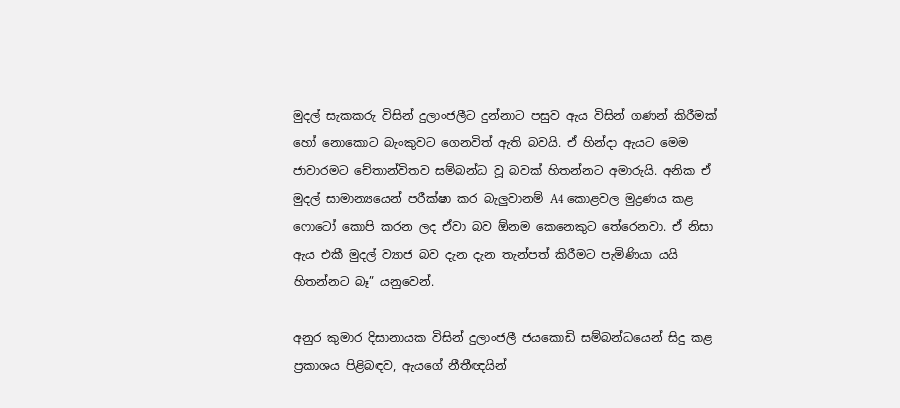මුදල් සැකකරු විසින් දුලාංජලීට දුන්නාට පසුව ඇය විසින් ගණන් කිරීමක් හෝ නොකොට බැංකුවට ගෙනවිත් ඇති බවයි. ඒ හින්දා ඇයට මෙම ජාවාරමට චේතාන්විතව සම්බන්ධ වූ බවක් හිතන්නට අමාරුයි. අනික ඒ මුදල් සාමාන්‍යයෙන් පරීක්ෂා කර බැලුවානම් A4 කොළවල මුද්‍රණය කළ ෆොටෝ කොපි කරන ලද ඒවා බව ඕනම කෙනෙකුට තේරෙනවා. ඒ නිසා ඇය එකී මුදල් ව්‍යාජ බව දැන දැන තැන්පත් කිරීමට පැමිණියා යයි හිතන්නට බෑ” යනුවෙන්.

අනුර කුමාර දිසානායක විසින් දුලාංජලී ජයකොඩි සම්බන්ධයෙන් සිදු කළ ප්‍රකාශය පිළිබඳව, ඇයගේ නීතීඥයින්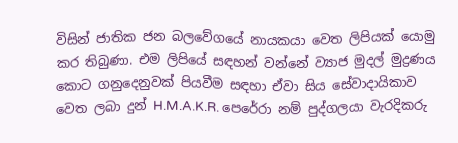විසින් ජාතික ජන බලවේගයේ නායකයා වෙත ලිපියක් යොමු කර තිබුණා. එම ලිපියේ සඳහන් වන්නේ ව්‍යාජ මුදල් මුද්‍රණය කොට ගනුදෙනුවක් පියවීම සඳහා ඒවා සිය සේවාදායිකාව වෙත ලබා දුන් H.M.A.K.R. පෙරේරා නම් පුද්ගලයා වැරදිකරු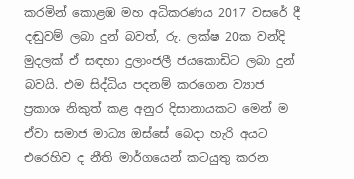කරමින් කොළඹ මහ අධිකරණය 2017 වසරේ දී දඬුවම් ලබා දුන් බවත්, රු. ලක්ෂ 20ක වන්දි මුදලක් ඒ සඳහා දුලාංජලී ජයකොඩිට ලබා දුන් බවයි. එම සිද්ධිය පදනම් කරගෙන ව්‍යාජ ප්‍රකාශ නිකුත් කළ අනුර දිසානායකට මෙන් ම ඒවා සමාජ මාධ්‍ය ඔස්සේ බෙදා හැරි අයට එරෙහිව ද නීති මාර්ගයෙන් කටයුතු කරන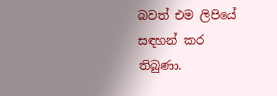බවත් එම ලිපියේ සඳහන් කර තිබුණා.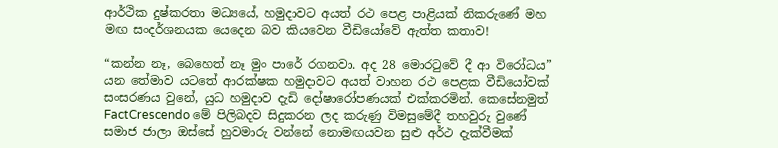ආර්ථික දුෂ්කරතා මධ්‍යයේ, හමුදාවට අයත් රථ පෙළ පාළියක් නිකරුණේ මහ මඟ සංදර්ශනයක යෙදෙන බව කියවෙන වීඩියෝවේ ඇත්ත කතාව!

“කන්න නෑ, බෙහෙත් නෑ මුං පාරේ රගනවා. අද 28 මොරටුවේ දී ආ විරෝධය” යන තේමාව යටතේ ආරක්ෂක හමුදාවට අයත් වාහන රථ පෙළක වීඩියෝවක් සංසරණය වුනේ, යුධ හමුදාව දැඩි දෝෂාරෝපණයක් එක්කරමින්. කෙසේනමුත් FactCrescendo මේ පිලිබදව සිදුකරන ලද කරුණු විමසුමේදී තහවුරු වුණේ සමාජ ජාලා ඔස්සේ හුවමාරු වන්නේ නොමඟයවන සුළු අර්ථ දැක්වීමක්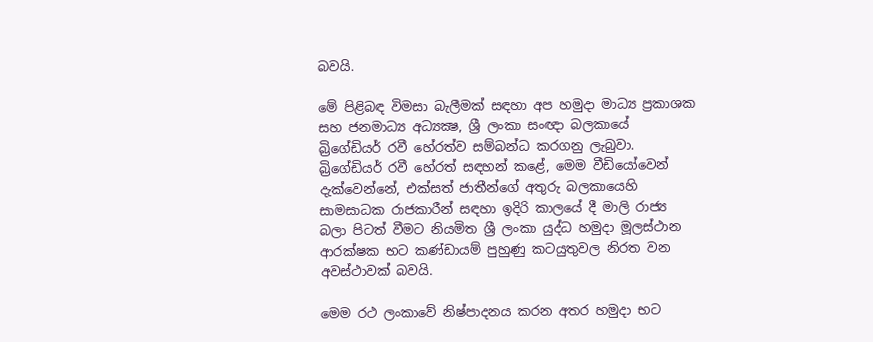බවයි.

මේ පිළිබඳ විමසා බැලීමක් සඳහා අප හමුදා මාධ්‍ය ප්‍රකාශක සහ ජනමාධ්‍ය අධ්‍යක්‍ෂ, ශ්‍රී ලංකා සංඥා බලකායේ බ්‍රිගේඩියර් රවී හේරත්ව සම්බන්ධ කරගනු ලැබුවා. බ්‍රිගේඩියර් රවී හේරත් සඳහන් කළේ, මෙම වීඩියෝවෙන් දැක්වෙන්නේ, එක්සත් ජාතීන්ගේ අතුරු බලකායෙහි සාමසාධක රාජකාරීන් සඳහා ඉදිරි කාලයේ දී මාලි රාජ්‍ය බලා පිටත් වීමට නියමිත ශ්‍රී ලංකා යුද්ධ හමුදා මූලස්ථාන ආරක්ෂක භට කණ්ඩායම් පුහුණු කටයුතුවල නිරත වන අවස්ථාවක් බවයි.

මෙම රථ ලංකාවේ නිෂ්පාදනය කරන අතර හමුදා භට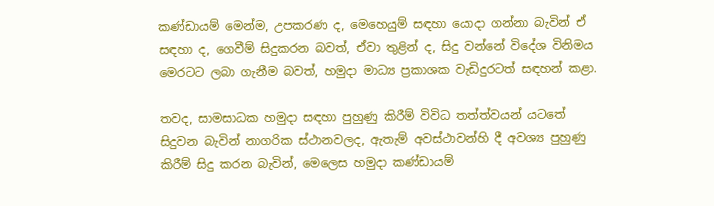කණ්ඩායම් මෙන්ම, උපකරණ ද, මෙහෙයුම් සඳහා යොදා ගන්නා බැවින් ඒ සඳහා ද, ගෙවීම් සිදුකරන බවත්, ඒවා තුළින් ද, සිදු වන්නේ විදේශ විනිමය මෙරටට ලබා ගැනීම බවත්, හමුදා මාධ්‍ය ප්‍රකාශක වැඩිදුරටත් සඳහන් කළා.

තවද, සාමසාධක හමුදා සඳහා පුහුණු කිරීම් විවිධ තත්ත්වයන් යටතේ සිදුවන බැවින් නාගරික ස්ථානවලද, ඇතැම් අවස්ථාවන්හි දී අවශ්‍ය පුහුණු කිරීම් සිදු කරන බැවින්, මෙලෙස හමුදා කණ්ඩායම්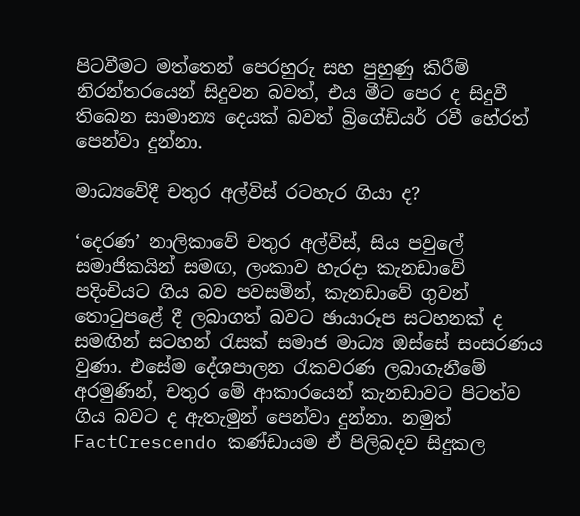පිටවීමට මත්තෙන් පෙරහුරු සහ පුහුණු කිරීම් නිරන්තරයෙන් සිදුවන බවත්, එය මීට පෙර ද සිදුවී තිබෙන සාමාන්‍ය දෙයක් බවත් බ්‍රිගේඩියර් රවී හේරත් පෙන්වා දුන්නා.

මාධ්‍යවේදී චතුර අල්විස් රටහැර ගියා ද?

‘දෙරණ’ නාලිකාවේ චතුර අල්විස්, සිය පවුලේ සමාජිකයින් සමඟ, ලංකාව හැරදා කැනඩාවේ පදිංචියට ගිය බව පවසමින්, කැනඩාවේ ගුවන් තොටුපළේ දී ලබාගත් බවට ඡායාරූප සටහනක් ද සමඟින් සටහන් රැසක් සමාජ මාධ්‍ය ඔස්සේ සංසරණය වුණා. එසේම දේශපාලන රැකවරණ ලබාගැනීමේ අරමුණින්, චතුර මේ ආකාරයෙන් කැනඩාවට පිටත්ව ගිය බවට ද ඇතැමුන් පෙන්වා දුන්නා. නමුත් FactCrescendo කණ්ඩායම ඒ පිලිබදව සිදුකල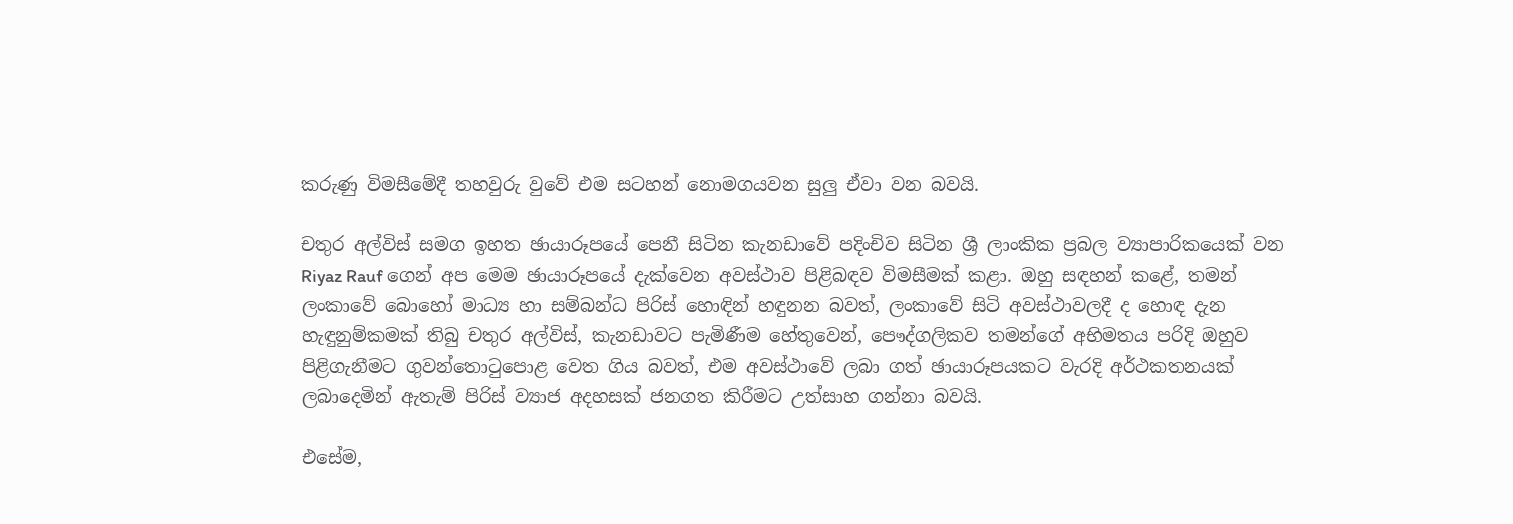කරුණු විමසීමේදී තහවුරු වුවේ එම සටහන් නොමගයවන සුලු ඒවා වන බවයි.

චතුර අල්විස් සමග ඉහත ඡායාරූපයේ පෙනී සිටින කැනඩාවේ පදිංචිව සිටින ශ්‍රී ලාංකික ප්‍රබල ව්‍යාපාරිකයෙක් වන Riyaz Rauf ගෙන් අප මෙම ඡායාරූපයේ දැක්වෙන අවස්ථාව පිළිබඳව විමසීමක් කළා. ඔහු සඳහන් කළේ, තමන් ලංකාවේ බොහෝ මාධ්‍ය හා සම්බන්ධ පිරිස් හොඳින් හඳුනන බවත්, ලංකාවේ සිටි අවස්ථාවලදී ද හොඳ දැන හැඳුනුම්කමක් තිබු චතුර අල්විස්, කැනඩාවට පැමිණීම හේතුවෙන්, පෞද්ගලිකව තමන්ගේ අභිමතය පරිදි ඔහුව පිළිගැනීමට ගුවන්තොටුපොළ වෙත ගිය බවත්, එම අවස්ථාවේ ලබා ගත් ඡායාරූපයකට වැරදි අර්ථකතනයක් ලබාදෙමින් ඇතැම් පිරිස් ව්‍යාජ අදහසක් ජනගත කිරීමට උත්සාහ ගන්නා බවයි.

එසේම,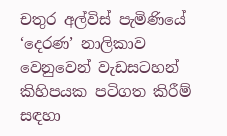චතුර අල්විස් පැමිණියේ ‘දෙරණ’ නාලිකාව වෙනුවෙන් වැඩසටහන් කිහිපයක පටිගත කිරීම් සඳහා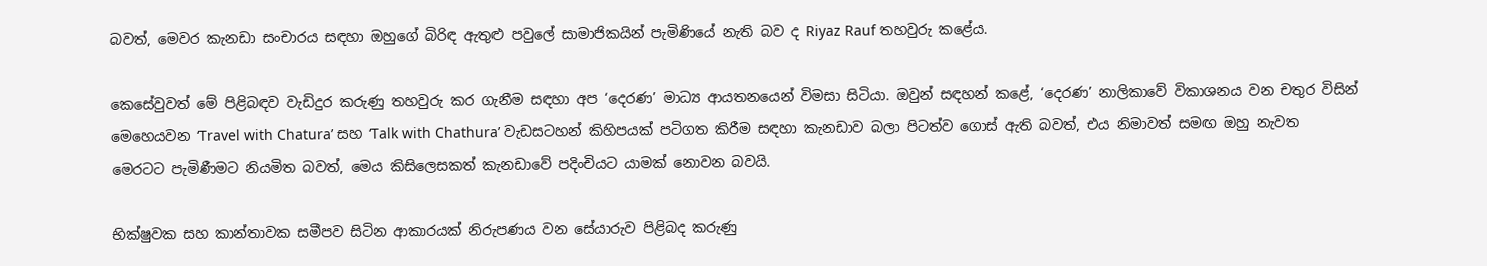බවත්, මෙවර කැනඩා සංචාරය සඳහා ඔහුගේ බිරිඳ ඇතුළු පවුලේ සාමාජිකයින් පැමිණියේ නැති බව ද Riyaz Rauf තහවුරු කළේය.

කෙසේවුවත් මේ පිළිබඳව වැඩිදුර කරුණු තහවුරු කර ගැනීම සඳහා අප ‘දෙරණ’ මාධ්‍ය ආයතනයෙන් විමසා සිටියා. ඔවුන් සඳහන් කළේ, ‘දෙරණ’ නාලිකාවේ විකාශනය වන චතුර විසින් මෙහෙයවන ‘Travel with Chatura’ සහ ‘Talk with Chathura’ වැඩසටහන් කිහිපයක් පටිගත කිරීම සඳහා කැනඩාව බලා පිටත්ව ගොස් ඇති බවත්, එය නිමාවත් සමඟ ඔහු නැවත මෙරටට පැමිණීමට නියමිත බවත්, මෙය කිසිලෙසකත් කැනඩාවේ පදිංචියට යාමක් නොවන බවයි.

භික්ෂුවක සහ කාන්තාවක සමීපව සිටින ආකාරයක් නිරුපණය වන සේයාරුව පිළිබද කරුණු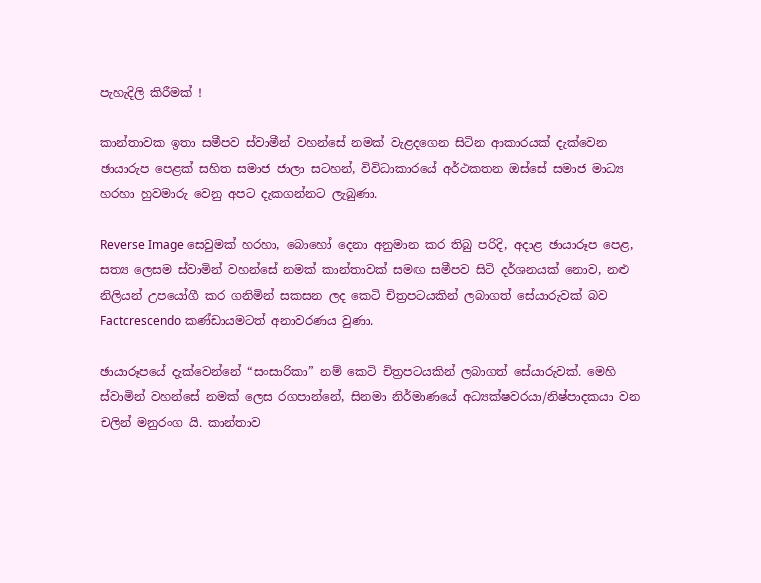පැහැදිලි කිරීමක් !

කාන්තාවක ඉතා සමීපව ස්වාමීන් වහන්සේ නමක් වැළදගෙන සිටින ආකාරයක් දැක්වෙන ඡායාරුප පෙළක් සහිත සමාජ ජාලා සටහන්, විවිධාකාරයේ අර්ථකතන ඔස්සේ සමාජ මාධ්‍ය හරහා හුවමාරු වෙනු අපට දැකගන්නට ලැබුණා.

Reverse Image සෙවුමක් හරහා, බොහෝ දෙනා අනුමාන කර තිබු පරිදි, අදාළ ඡායාරූප පෙළ, සත්‍ය ලෙසම ස්වාමින් වහන්සේ නමක් කාන්තාවක් සමඟ සමීපව සිටි දර්ශනයක් නොව, නළු නිලියන් උපයෝගී කර ගනිමින් සකසන ලද කෙටි චිත්‍රපටයකින් ලබාගත් සේයාරුවක් බව Factcrescendo කණ්ඩායමටත් අනාවරණය වුණා.

ඡායාරූපයේ දැක්වෙන්නේ “සංසාරිකා” නම් කෙටි චිත්‍රපටයකින් ලබාගත් සේයාරුවක්. මෙහි ස්වාමින් වහන්සේ නමක් ලෙස රගපාන්නේ, සිනමා නිර්මාණයේ අධ්‍යක්ෂවරයා/නිෂ්පාදකයා වන චලින් මනුරංග යි. කාන්තාව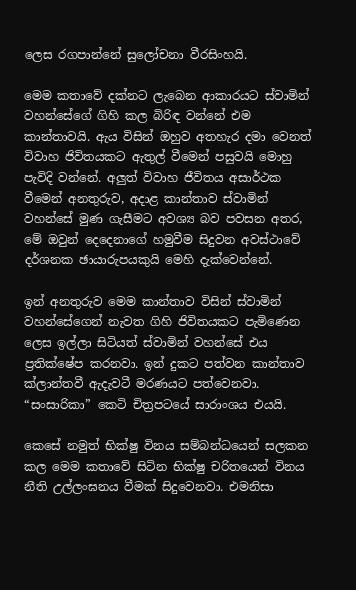ලෙස රගපාන්නේ සුලෝචනා වීරසිංහයි.

මෙම කතාවේ දක්නට ලැබෙන ආකාරයට ස්වාමින් වහන්සේගේ ගිහි කල බිරිඳ වන්නේ එම කාන්තාවයි. ඇය විසින් ඔහුව අතහැර දමා වෙනත් විවාහ ජිවිතයකට ඇතුල් වීමෙන් පසුවයි මොහු පැවිදි වන්නේ. අලුත් විවාහ ජීවිතය අසාර්ථක වීමෙන් අනතුරුව, අදාළ කාන්තාව ස්වාමින් වහන්සේ මුණ ගැසීමට අවශ්‍ය බව පවසන අතර, මේ ඔවුන් දෙදෙනාගේ හමුවීම සිදුවන අවස්ථාවේ දර්ශනක ඡායාරුපයකුයි මෙහි දැක්වෙන්නේ.

ඉන් අනතුරුව මෙම කාන්තාව විසින් ස්වාමින් වහන්සේගෙන් නැවත ගිහි ජිවිතයකට පැමිණෙන ලෙස ඉල්ලා සිටියත් ස්වාමින් වහන්සේ එය ප්‍රතික්ෂේප කරනවා. ඉන් දුකට පත්වන කාන්තාව ක්ලාන්තවී ඇදැවටී මරණයට පත්වෙනවා. “සංසාරිකා” කෙටි චිත්‍රපටයේ සාරාංශය එයයි.

කෙසේ නමුත් භික්ෂු විනය සම්බන්ධයෙන් සලකන කල මෙම කතාවේ සිටින භික්ෂු චරිතයෙන් විනය නීති උල්ලංඝනය වීමක් සිදුවෙනවා. එමනිසා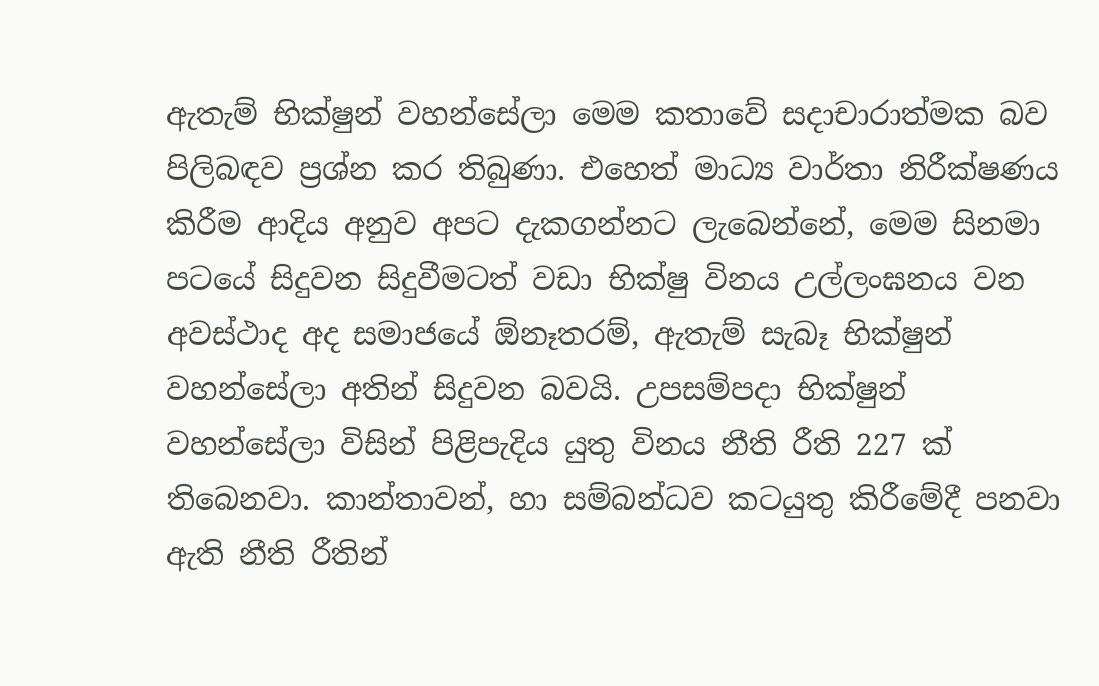ඇතැම් භික්ෂුන් වහන්සේලා මෙම කතාවේ සදාචාරාත්මක බව පිලිබඳව ප්‍රශ්න කර තිබුණා. එහෙත් මාධ්‍ය වාර්තා නිරීක්ෂණය කිරීම ආදිය අනුව අපට දැකගන්නට ලැබෙන්නේ, මෙම සිනමා පටයේ සිදුවන සිදුවීමටත් වඩා භික්ෂු විනය උල්ලංඝනය වන අවස්ථාද අද සමාජයේ ඕනෑතරම්, ඇතැම් සැබෑ භික්ෂුන් වහන්සේලා අතින් සිදුවන බවයි. උපසම්පදා භික්ෂුන් වහන්සේලා විසින් පිළිපැදිය යුතු විනය නීති රීති 227 ක් තිබෙනවා. කාන්තාවන්, හා සම්බන්ධව කටයුතු කිරීමේදී පනවා ඇති නීති රීතින්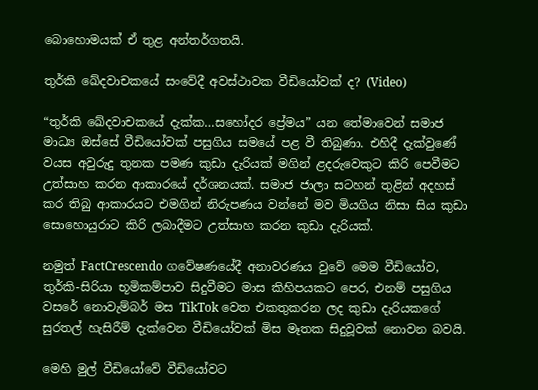බොහොමයක් ඒ තුළ අන්තර්ගතයි.

තුර්කි ඛේදවාචකයේ සංවේදී අවස්ථාවක වීඩියෝවක් ද? (Video)

“තුර්කි ඛේදවාචකයේ දැක්ක…සහෝදර ප්‍රේමය” යන තේමාවෙන් සමාජ මාධ්‍ය ඔස්සේ වීඩියෝවක් පසුගිය සමයේ පළ වී තිබුණා. එහිදී දැක්වුණේ වයස අවුරුදු තුනක පමණ කුඩා දැරියක් මගින් ළදරුවෙකුට කිරි පෙවීමට උත්සාහ කරන ආකාරයේ දර්ශනයක්. සමාජ ජාලා සටහන් තුළින් අදහස් කර තිබු ආකාරයට එමගින් නිරුපණය වන්නේ මව මියගිය නිසා සිය කුඩා සොහොයුරාට කිරි ලබාදීමට උත්සාහ කරන කුඩා දැරියක්.

නමුත් FactCrescendo ගවේෂණයේදී අනාවරණය වුවේ මෙම වීඩියෝව, තුර්කි-සිරියා භූමිකම්පාව සිදුවීමට මාස කිහිපයකට පෙර, එනම් පසුගිය වසරේ නොවැම්බර් මස TikTok වෙත එකතුකරන ලද කුඩා දැරියකගේ සුරතල් හැසිරීම් දැක්වෙන වීඩියෝවක් මිස මෑතක සිදුවූවක් නොවන බවයි.

මෙහි මුල් වීඩියෝවේ වීඩියෝවට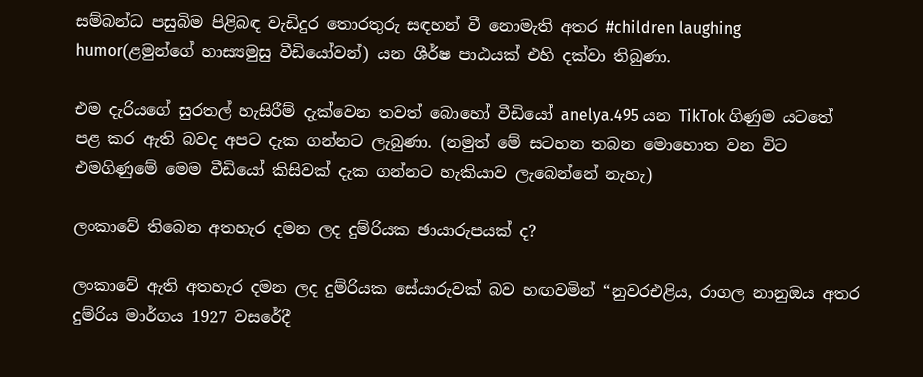සම්බන්ධ පසුබිම පිළිබඳ වැඩිදුර තොරතුරු සඳහන් වී නොමැති අතර #children laughing humor(ළමුන්ගේ හාස්‍යමුසු වීඩියෝවන්) යන ශීර්ෂ පාඨයක් එහි දක්වා තිබුණා.

එම දැරියගේ සුරතල් හැසිරීම් දැක්වෙන තවත් බොහෝ වීඩියෝ anelya.495 යන TikTok ගිණුම යටතේ පළ කර ඇති බවද අපට දැක ගන්නට ලැබුණා. (නමුත් මේ සටහන තබන මොහොත වන විට එමගිණුමේ මෙම වීඩියෝ කිසිවක් දැක ගන්නට හැකියාව ලැබෙන්නේ නැහැ)

ලංකාවේ තිබෙන අතහැර දමන ලද දුම්රියක ඡායාරුපයක් ද?

ලංකාවේ ඇති අතහැර දමන ලද දුම්රියක සේයාරුවක් බව හඟවමින් “නුවරඑළිය, රාගල නානුඔය අතර දුම්රිය මාර්ගය 1927 වසරේදී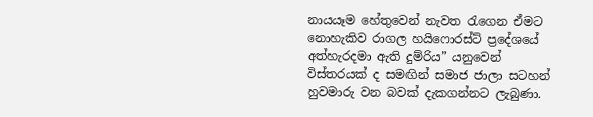නායයෑම හේතුවෙන් නැවත රැගෙන ඒමට නොහැකිව රාගල හයිෆොරස්ට් ප්‍රදේශයේ අත්හැරදමා ඇති දුම්රිය” යනුවෙන් විස්තරයක් ද සමඟින් සමාජ ජාලා සටහන් හුවමාරු වන බවක් දැකගන්නට ලැබුණා.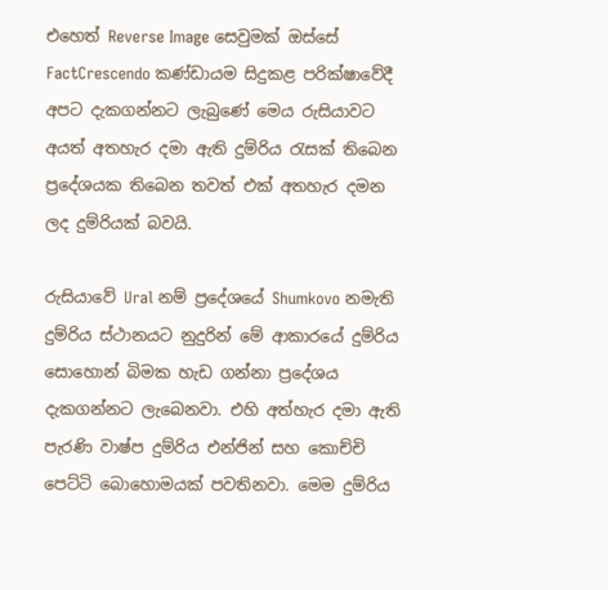එහෙත් Reverse Image සෙවුමක් ඔස්සේ FactCrescendo කණ්ඩායම සිදුකළ පරික්ෂාවේදී අපට දැකගන්නට ලැබුණේ මෙය රුසියාවට අයත් අතහැර දමා ඇති දුම්රිය රැසක් තිබෙන ප්‍රදේශයක තිබෙන තවත් එක් අතහැර දමන ලද දුම්රියක් බවයි.

රුසියාවේ Ural නම් ප්‍රදේශයේ Shumkovo නමැති දුම්රිය ස්ථානයට නුදුරින් මේ ආකාරයේ දුම්රිය සොහොන් බිමක හැඩ ගන්නා ප්‍රදේශය දැකගන්නට ලැබෙනවා. එහි අත්හැර දමා ඇති පැරණි වාෂ්ප දුම්රිය එන්ජින් සහ කොච්චි පෙට්ටි බොහොමයක් පවතිනවා. මෙම දුම්රිය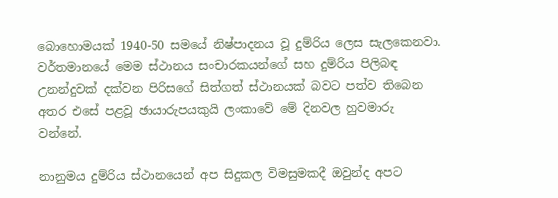බොහොමයක් 1940-50 සමයේ නිෂ්පාදනය වූ දුම්රිය ලෙස සැලකෙනවා. වර්තමානයේ මෙම ස්ථානය සංචාරකයන්ගේ සහ දුම්රිය පිලිබඳ උනන්දුවක් දක්වන පිරිසගේ සිත්ගත් ස්ථානයක් බවට පත්ව තිබෙන අතර එසේ පළවූ ඡායාරුපයකුයි ලංකාවේ මේ දිනවල හුවමාරු වන්නේ.

නානුමය දුම්රිය ස්ථානයෙන් අප සිදුකල විමසුමකදී ඔවුන්ද අපට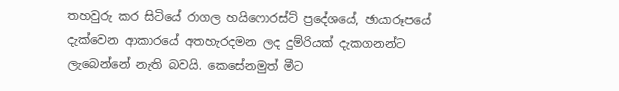තහවුරු කර සිටියේ රාගල හයිෆොරස්ට් ප්‍රදේශයේ, ඡායාරූපයේ දැක්වෙන ආකාරයේ අතහැරදමන ලද දුම්රියක් දැකගනන්ට ලැබෙන්නේ නැති බවයි. කෙසේනමුත් මීට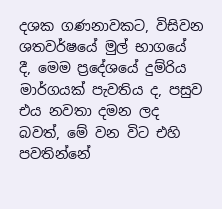දශක ගණනාවකට, විසිවන ශතවර්ෂයේ මුල් භාගයේ දී, මෙම ප්‍රදේශයේ දුම්රිය මාර්ගයක් පැවතිය ද, පසුව එය නවතා දමන ලද බවත්, මේ වන විට එහි පවතින්නේ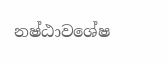නෂ්ඨාවශේෂ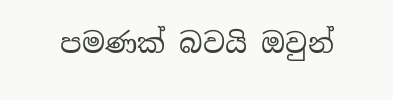පමණක් බවයි ඔවුන්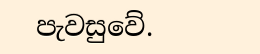පැවසුවේ.